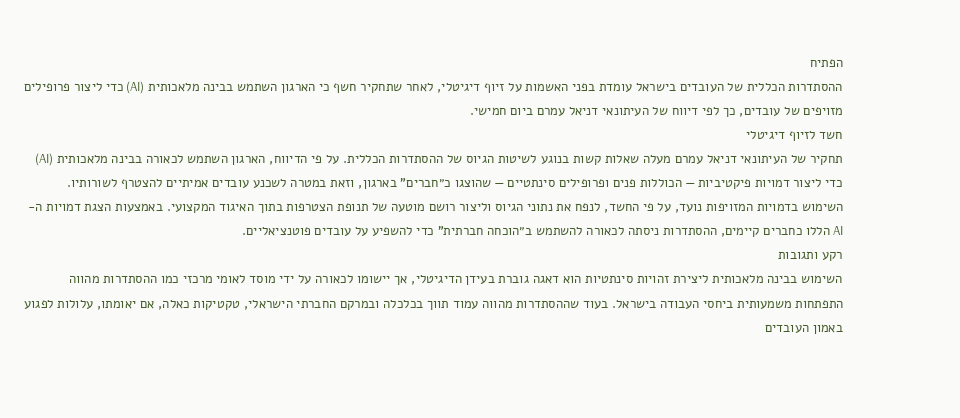הפתיח
ההסתדרות הכללית של העובדים בישראל עומדת בפני האשמות על זיוף דיגיטלי, לאחר שתחקיר חשף כי הארגון השתמש בבינה מלאכותית (AI) כדי ליצור פרופילים מזויפים של עובדים, כך לפי דיווח של העיתונאי דניאל עמרם ביום חמישי.
חשד לזיוף דיגיטלי
תחקיר של העיתונאי דניאל עמרם מעלה שאלות קשות בנוגע לשיטות הגיוס של ההסתדרות הכללית. על פי הדיווח, הארגון השתמש לכאורה בבינה מלאכותית (AI) כדי ליצור דמויות פיקטיביות — הכוללות פנים ופרופילים סינתטיים — שהוצגו כ״חברים" בארגון, וזאת במטרה לשכנע עובדים אמיתיים להצטרף לשורותיו.
השימוש בדמויות המזויפות נועד, על פי החשד, לנפח את נתוני הגיוס וליצור רושם מוטעה של תנופת הצטרפות בתוך האיגוד המקצועי. באמצעות הצגת דמויות ה-AI הללו כחברים קיימים, ההסתדרות ניסתה לכאורה להשתמש ב״הוכחה חברתית" כדי להשפיע על עובדים פוטנציאליים.
רקע ותגובות
השימוש בבינה מלאכותית ליצירת זהויות סינתטיות הוא דאגה גוברת בעידן הדיגיטלי, אך יישומו לכאורה על ידי מוסד לאומי מרכזי כמו ההסתדרות מהווה התפתחות משמעותית ביחסי העבודה בישראל. בעוד שההסתדרות מהווה עמוד תווך בכלכלה ובמרקם החברתי הישראלי, טקטיקות כאלה, אם יאומתו, עלולות לפגוע באמון העובדים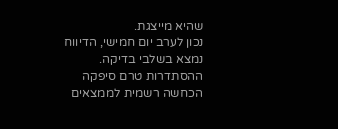שהיא מייצגת.
נכון לערב יום חמישי, הדיווח נמצא בשלבי בדיקה. ההסתדרות טרם סיפקה הכחשה רשמית לממצאים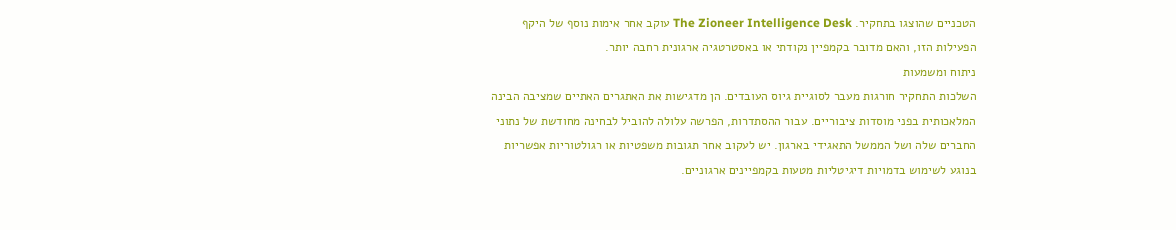הטכניים שהוצגו בתחקיר. The Zioneer Intelligence Desk עוקב אחר אימות נוסף של היקף הפעילות הזו, והאם מדובר בקמפיין נקודתי או באסטרטגיה ארגונית רחבה יותר.
ניתוח ומשמעות
השלכות התחקיר חורגות מעבר לסוגיית גיוס העובדים. הן מדגישות את האתגרים האתיים שמציבה הבינה המלאכותית בפני מוסדות ציבוריים. עבור ההסתדרות, הפרשה עלולה להוביל לבחינה מחודשת של נתוני החברים שלה ושל הממשל התאגידי בארגון. יש לעקוב אחר תגובות משפטיות או רגולטוריות אפשריות בנוגע לשימוש בדמויות דיגיטליות מטעות בקמפיינים ארגוניים.